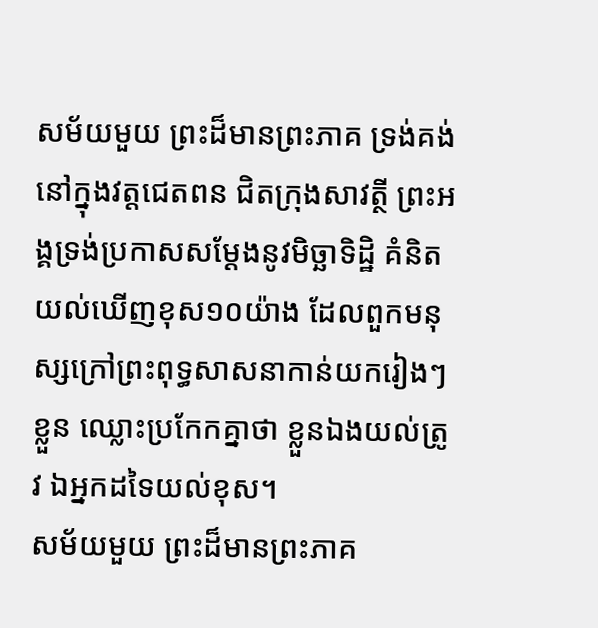សម័យមួយ ព្រះដ៏មានព្រះភាគ ទ្រង់គង់នៅក្នុងវត្តជេតពន ជិតក្រុងសាវត្ថី ព្រះអង្គទ្រង់ប្រកាសសម្ដែងនូវមិច្ឆាទិដ្ឋិ គំនិតយល់ឃើញខុស១០យ៉ាង ដែលពួកមនុស្សក្រៅព្រះពុទ្ធសាសនាកាន់យករៀងៗខ្លួន ឈ្លោះប្រកែកគ្នាថា ខ្លួនឯងយល់ត្រូវ ឯអ្នកដទៃយល់ខុស។
សម័យមួយ ព្រះដ៏មានព្រះភាគ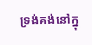ទ្រង់គង់នៅក្នុ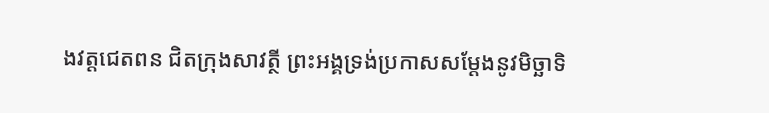ងវត្តជេតពន ជិតក្រុងសាវត្ថី ព្រះអង្គទ្រង់ប្រកាសសម្ដែងនូវមិច្ឆាទិ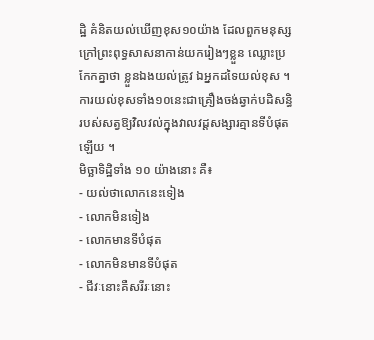ដ្ឋិ គំនិតយល់ឃើញខុស១០យ៉ាង ដែលពួកមនុស្សក្រៅព្រះពុទ្ធសាសនាកាន់យករៀងៗខ្លួន ឈ្លោះប្រកែកគ្នាថា ខ្លួនឯងយល់ត្រូវ ឯអ្នកដទៃយល់ខុស ។ ការយល់ខុសទាំង១០នេះជាគ្រឿងចង់ឆ្វាក់បដិសន្ធិរបស់សត្វឱ្យវិលវល់ក្នុងវាលវដ្តសង្សារគ្មានទីបំផុតឡើយ ។
មិច្ឆាទិដ្ឋិទាំង ១០ យ៉ាងនោះ គឺ៖
- យល់ថាលោកនេះទៀង
- លោកមិនទៀង
- លោកមានទីបំផុត
- លោកមិនមានទីបំផុត
- ជីវៈនោះគឺសរីរៈនោះ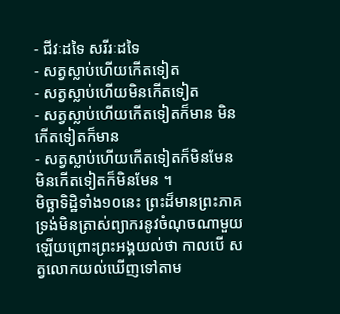- ជីវៈដទៃ សរីរៈដទៃ
- សត្វស្លាប់ហើយកើតទៀត
- សត្វស្លាប់ហើយមិនកើតទៀត
- សត្វស្លាប់ហើយកើតទៀតក៏មាន មិនកើតទៀតក៏មាន
- សត្វស្លាប់ហើយកើតទៀតក៏មិនមែន មិនកើតទៀតក៏មិនមែន ។
មិច្ឆាទិដ្ឋិទាំង១០នេះ ព្រះដ៏មានព្រះភាគ ទ្រង់មិនត្រាស់ព្យាករនូវចំណុចណាមួយឡើយព្រោះព្រះអង្គយល់ថា កាលបើ សត្វលោកយល់ឃើញទៅតាម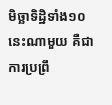មិច្ឆាទិដ្ឋិទាំង១០នេះណាមួយ គឺជាការប្រព្រឹ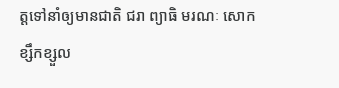ត្តទៅនាំឲ្យមានជាតិ ជរា ព្យាធិ មរណៈ សោកខ្សឹកខ្សួល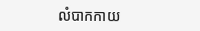លំបាកកាយ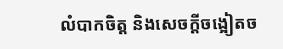លំបាកចិត្ត និងសេចក្ដីចង្អៀតច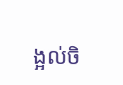ង្អល់ចិ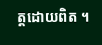ត្តដោយពិត ។